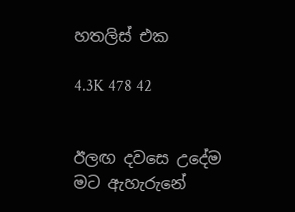හතලිස් එක

4.3K 478 42


ඊලඟ දවසෙ උදේම මට ඇහැරුනේ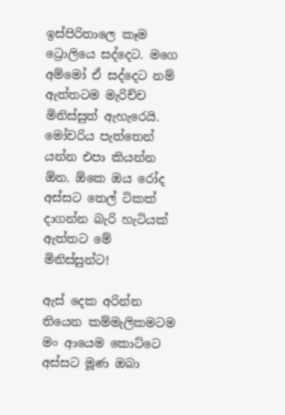ඉස්පිරිතාලෙ කෑම ට්‍රොලියෙ සද්දෙට. මගෙ අම්මෝ ඒ සද්දෙට නම් ඇත්තටම මැරිච්ච මිනිස්සුත් ඇහැරෙයි. මෝචරිය පැත්තෙන් යන්න එපා කියන්න ඕන. ඕකෙ ඔය රෝද අස්සට තෙල් ටිකක් දාගන්න බැරි හැටියක් ඇත්තට මේ මිනිස්සුන්ට!

ඇස් දෙක අරින්න තියෙන කම්මැලිකමටම මං ආයෙම කොට්ටෙ අස්සට මූණ ඔබා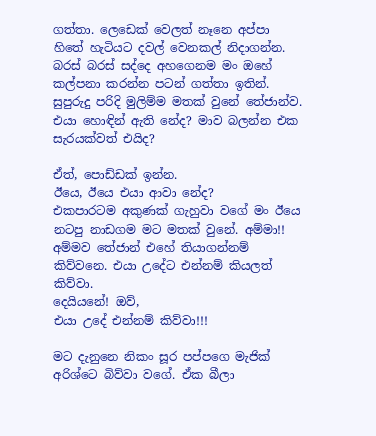ගත්තා. ලෙඩෙක් වෙලත් නෑනෙ අප්පා හිතේ හැටියට දවල් වෙනකල් නිදාගන්න. බරස් බරස් සද්දෙ අහගෙනම මං ඔහේ කල්පනා කරන්න පටන් ගත්තා ඉතින්. සුපුරුදු පරිදි මුලිම්ම මතක් වුනේ තේජාන්ව. එයා හොඳින් ඇති නේද? මාව බලන්න එක සැරයක්වත් එයිද?

ඒත්, පොඩ්ඩක් ඉන්න.
ඊයෙ, ඊයෙ එයා ආවා නේද?
එකපාරටම අකුණක් ගැහුවා වගේ මං ඊයෙ නටපු නාඩගම මට මතක් වුනේ. අම්මා!!
අම්මව තේජාන් එහේ තියාගන්නම් කිව්වනෙ. එයා උදේට එන්නම් කියලත් කිව්වා.
දෙයියනේ! ඔව්,
එයා උදේ එන්නම් කිව්වා!!!

මට දැනුනෙ නිකං සූර පප්පගෙ මැජික් අරිශ්ටෙ බිව්වා වගේ. ඒක බීලා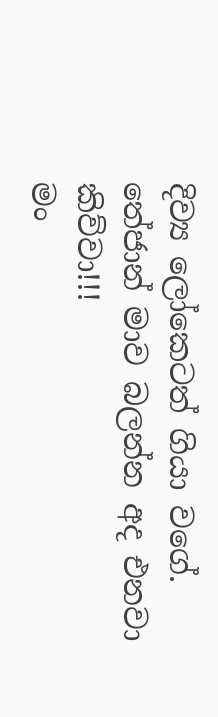දිව්‍ය ලෝකෙටත් ගියා වගේ.
තේජාන් මාව බලන්න අද එනවා කිව්වා!!!
මං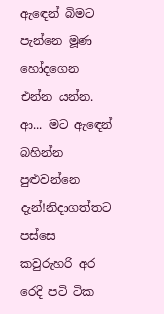ඇඳෙන් බිමට පැන්නෙ මූණ හෝදගෙන එන්න යන්න. ආ... මට ඇඳෙන් බහින්න පුළුවන්නෙ දැන්!නිදාගත්තට පස්සෙ කවුරුහරි අර රෙදි පටි ටික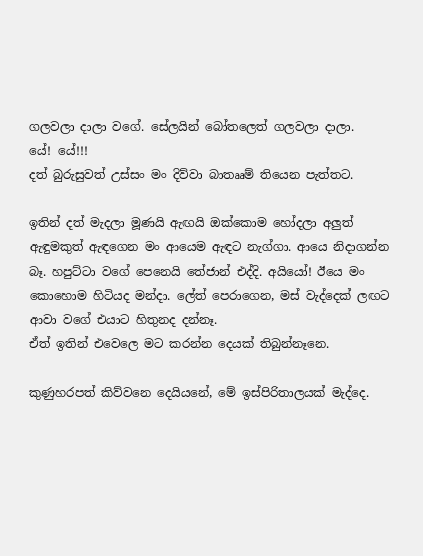ගලවලා දාලා වගේ. සේලයින් බෝතලෙත් ගලවලා දාලා.
යේ! යේ!!!
දත් බුරුසුවත් උස්සං මං දිව්වා බාතෲම් තියෙන පැත්තට.

ඉතින් දත් මැදලා මූණයි ඇඟයි ඔක්කොම හෝදලා අලුත් ඇඳුමකුත් ඇඳගෙන මං ආයෙම ඇඳට නැග්ගා. ආයෙ නිදාගන්න බෑ. හපුට්ටා වගේ පෙනෙයි තේජාන් එද්දි. අයියෝ! ඊයෙ මං කොහොම හිටියද මන්දා. ලේත් පෙරාගෙන, මස් වැද්දෙක් ලඟට ආවා වගේ එයාට හිතුනද දන්නෑ.
ඒත් ඉතින් එවෙලෙ මට කරන්න දෙයක් තිබුන්නෑනෙ.

කුණුහරපත් කිව්වනෙ දෙයියනේ, මේ ඉස්පිරිතාලයක් මැද්දෙ.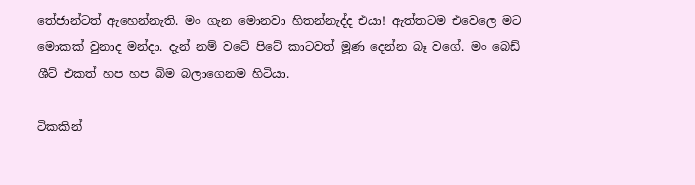තේජාන්ටත් ඇහෙන්නැති. මං ගැන මොනවා හිතන්නැද්ද එයා! ඇත්තටම එවෙලෙ මට මොකක් වුනාද මන්දා. දැන් නම් වටේ පිටේ කාටවත් මූණ දෙන්න බෑ වගේ. මං බෙඩ් ශීට් එකත් හප හප බිම බලාගෙනම හිටියා.

ටිකකින්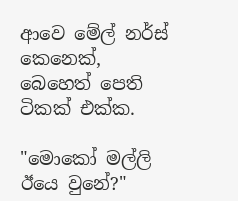ආවෙ මේල් නර්ස් කෙනෙක්, බෙහෙත් පෙති ටිකක් එක්ක.

"මොකෝ මල්ලි ඊයෙ වුනේ?"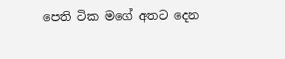පෙති ටික මගේ අතට දෙන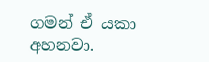ගමන් ඒ යකා අහනවා.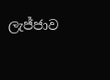ලැජ්ජාව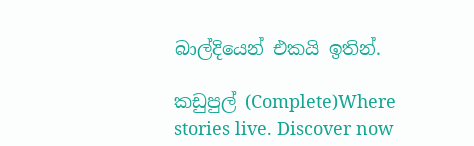බාල්දියෙන් එකයි ඉතින්.

කඩුපුල් (Complete)Where stories live. Discover now